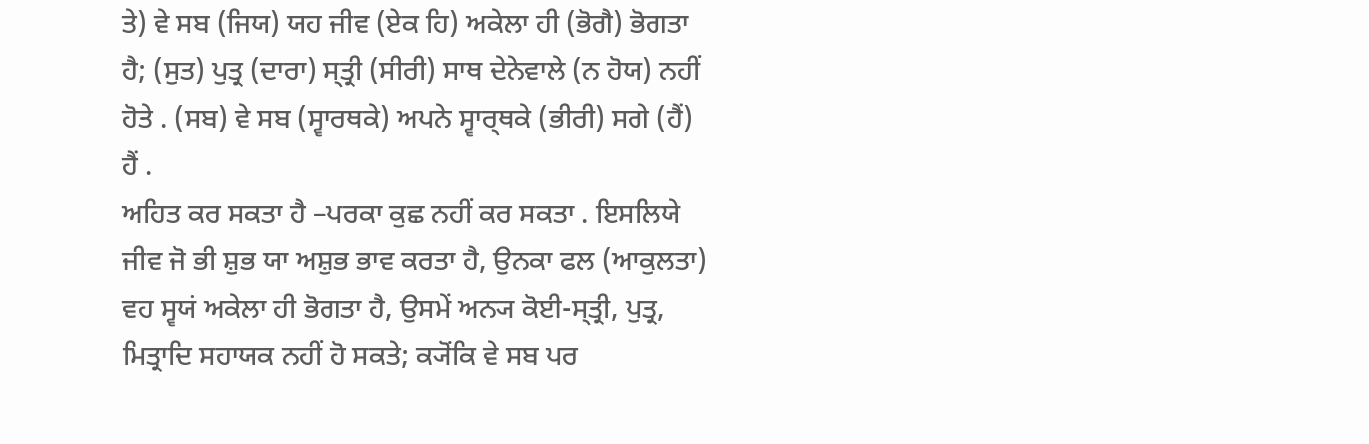ਤੇ) ਵੇ ਸਬ (ਜਿਯ) ਯਹ ਜੀਵ (ਏਕ ਹਿ) ਅਕੇਲਾ ਹੀ (ਭੋਗੈ) ਭੋਗਤਾ
ਹੈ; (ਸੁਤ) ਪੁਤ੍ਰ (ਦਾਰਾ) ਸ੍ਤ੍ਰੀ (ਸੀਰੀ) ਸਾਥ ਦੇਨੇਵਾਲੇ (ਨ ਹੋਯ) ਨਹੀਂ
ਹੋਤੇ . (ਸਬ) ਵੇ ਸਬ (ਸ੍ਵਾਰਥਕੇ) ਅਪਨੇ ਸ੍ਵਾਰ੍ਥਕੇ (ਭੀਰੀ) ਸਗੇ (ਹੈਂ)
ਹੈਂ .
ਅਹਿਤ ਕਰ ਸਕਤਾ ਹੈ –ਪਰਕਾ ਕੁਛ ਨਹੀਂ ਕਰ ਸਕਤਾ . ਇਸਲਿਯੇ
ਜੀਵ ਜੋ ਭੀ ਸ਼ੁਭ ਯਾ ਅਸ਼ੁਭ ਭਾਵ ਕਰਤਾ ਹੈ, ਉਨਕਾ ਫਲ (ਆਕੁਲਤਾ)
ਵਹ ਸ੍ਵਯਂ ਅਕੇਲਾ ਹੀ ਭੋਗਤਾ ਹੈ, ਉਸਮੇਂ ਅਨ੍ਯ ਕੋਈ-ਸ੍ਤ੍ਰੀ, ਪੁਤ੍ਰ,
ਮਿਤ੍ਰਾਦਿ ਸਹਾਯਕ ਨਹੀਂ ਹੋ ਸਕਤੇ; ਕ੍ਯੋਂਕਿ ਵੇ ਸਬ ਪਰ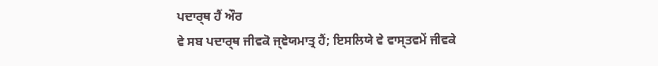ਪਦਾਰ੍ਥ ਹੈਂ ਔਰ
ਵੇ ਸਬ ਪਦਾਰ੍ਥ ਜੀਵਕੋ ਜ੍ਞੇਯਮਾਤ੍ਰ ਹੈਂ; ਇਸਲਿਯੇ ਵੇ ਵਾਸ੍ਤਵਮੇਂ ਜੀਵਕੇ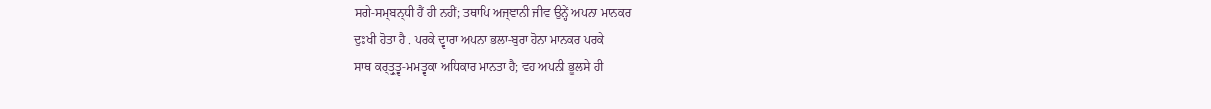ਸਗੇ-ਸਮ੍ਬਨ੍ਧੀ ਹੈਂ ਹੀ ਨਹੀਂ; ਤਥਾਪਿ ਅਜ੍ਞਾਨੀ ਜੀਵ ਉਨ੍ਹੇਂ ਅਪਨਾ ਮਾਨਕਰ
ਦੁਃਖੀ ਹੋਤਾ ਹੈ . ਪਰਕੇ ਦ੍ਵਾਰਾ ਅਪਨਾ ਭਲਾ-ਬੁਰਾ ਹੋਨਾ ਮਾਨਕਰ ਪਰਕੇ
ਸਾਥ ਕਰ੍ਤ੍ਰੁਤ੍ਵ-ਮਮਤ੍ਵਕਾ ਅਧਿਕਾਰ ਮਾਨਤਾ ਹੈ; ਵਹ ਅਪਨੀ ਭੂਲਸੇ ਹੀ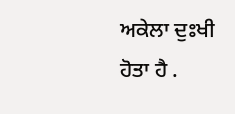ਅਕੇਲਾ ਦੁਃਖੀ ਹੋਤਾ ਹੈ .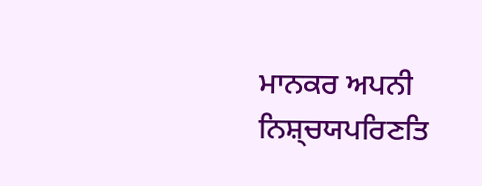ਮਾਨਕਰ ਅਪਨੀ ਨਿਸ਼੍ਚਯਪਰਿਣਤਿ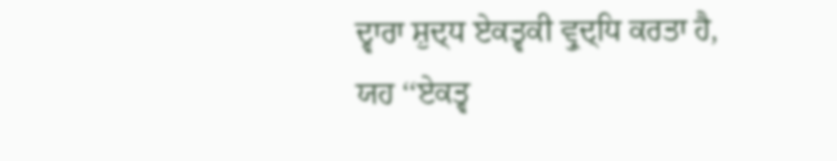ਦ੍ਵਾਰਾ ਸ਼ੁਦ੍ਧ ਏਕਤ੍ਵਕੀ ਵ੍ਰੁਦ੍ਧਿ ਕਰਤਾ ਹੈ,
ਯਹ ‘‘ਏਕਤ੍ਵ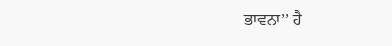ਭਾਵਨਾ’’ ਹੈ